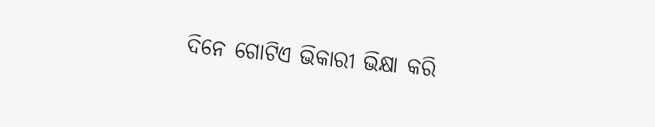ଦିନେ ଗୋଟିଏ ଭିକାରୀ ଭିକ୍ଷା କରି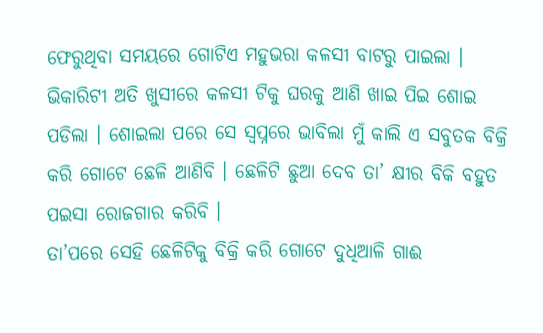ଫେରୁଥିବା ସମୟରେ ଗୋଟିଏ ମହୁଭରା କଳସୀ ବାଟରୁ ପାଇଲା । ଭିକାରିଟୀ ଅତି ଖୁସୀରେ କଳସୀ ଟିକୁ ଘରକୁ ଆଣି ଖାଇ ପିଇ ଶୋଇ ପଡିଲା । ଶୋଇଲା ପରେ ସେ ସ୍ଵପ୍ନରେ ଭାବିଲା ମୁଁ କାଲି ଏ ସବୁତକ ବିକ୍ରି କରି ଗୋଟେ ଛେଳି ଆଣିବି । ଛେଳିଟି ଛୁଆ ଦେବ ତା’ କ୍ଷୀର ବିକି ବହୁତ ପଇସା ରୋଜଗାର କରିବି ।
ତା’ପରେ ସେହି ଛେଳିଟିକୁ ବିକ୍ରି କରି ଗୋଟେ ଦୁଧିଆଳି ଗାଈ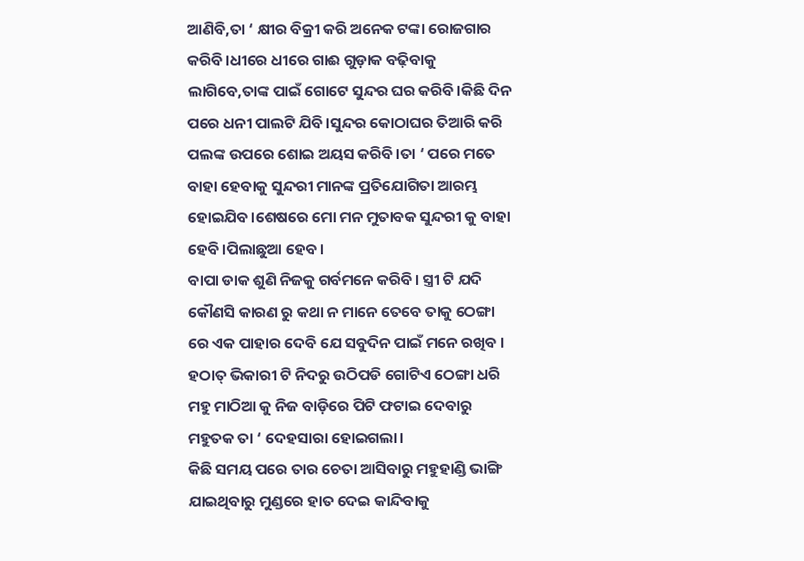ଆଣିବି,ତା ‘ କ୍ଷୀର ବିକ୍ରୀ କରି ଅନେକ ଟଙ୍କା ରୋଜଗାର କରିବି।ଧୀରେ ଧୀରେ ଗାଈ ଗୁଡ଼ାକ ବଢ଼ିବାକୁ ଲାଗିବେ,ତାଙ୍କ ପାଇଁ ଗୋଟେ ସୁନ୍ଦର ଘର କରିବି।କିଛି ଦିନ ପରେ ଧନୀ ପାଲଟି ଯିବି।ସୁନ୍ଦର କୋଠାଘର ତିଆରି କରି ପଲଙ୍କ ଉପରେ ଶୋଇ ଅୟସ କରିବି।ତା ‘ ପରେ ମତେ ବାହା ହେବାକୁ ସୁନ୍ଦରୀ ମାନଙ୍କ ପ୍ରତିଯୋଗିତା ଆରମ୍ଭ ହୋଇଯିବ।ଶେଷରେ ମୋ ମନ ମୁତାବକ ସୁନ୍ଦରୀ କୁ ବାହା ହେବି।ପିଲାଛୁଆ ହେବ।
ବାପା ଡାକ ଶୁଣି ନିଜକୁ ଗର୍ବମନେ କରିବି। ସ୍ତ୍ରୀ ଟି ଯଦି କୌଣସି କାରଣ ରୁ କଥା ନ ମାନେ ତେବେ ତାକୁ ଠେଙ୍ଗା ରେ ଏକ ପାହାର ଦେବି ଯେ ସବୁଦିନ ପାଇଁ ମନେ ରଖିବ । ହଠାତ୍ ଭିକାରୀ ଟି ନିଦରୁ ଉଠିପଡି ଗୋଟିଏ ଠେଙ୍ଗା ଧରି ମହୁ ମାଠିଆ କୁ ନିଜ ବାଡ଼ିରେ ପିଟି ଫଟାଇ ଦେବାରୁ ମହୁତକ ତା ‘ ଦେହସାରା ହୋଇଗଲା।
କିଛି ସମୟ ପରେ ତାର ଚେତା ଆସିବାରୁ ମହୁହାଣ୍ଡି ଭାଙ୍ଗି ଯାଇଥିବାରୁ ମୁଣ୍ଡରେ ହାତ ଦେଇ କାନ୍ଦିବାକୁ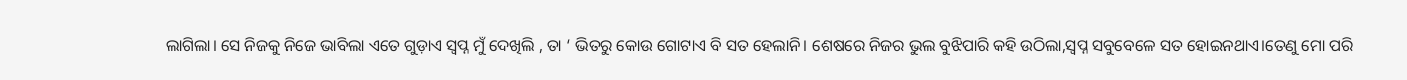ଲାଗିଲା। ସେ ନିଜକୁ ନିଜେ ଭାବିଲା ଏତେ ଗୁଡ଼ାଏ ସ୍ବପ୍ନ ମୁଁ ଦେଖିଲି , ତା ‘ ଭିତରୁ କୋଉ ଗୋଟାଏ ବି ସତ ହେଲାନି। ଶେଷରେ ନିଜର ଭୁଲ ବୁଝିପାରି କହି ଉଠିଲା,ସ୍ବପ୍ନ ସବୁବେଳେ ସତ ହୋଇନଥାଏ।ତେଣୁ ମୋ ପରି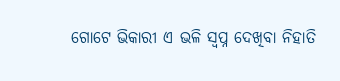ଗୋଟେ ଭିକାରୀ ଏ ଭଳି ସ୍ବପ୍ନ ଦେଖିବା ନିହାତି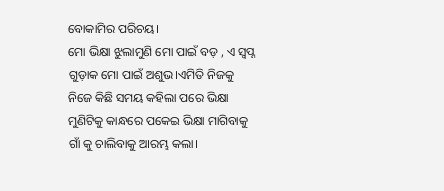ବୋକାମିର ପରିଚୟ।
ମୋ ଭିକ୍ଷା ଝୁଲାମୁଣି ମୋ ପାଇଁ ବଡ଼ , ଏ ସ୍ବପ୍ନ ଗୁଡ଼ାକ ମୋ ପାଇଁ ଅଶୁଭ।ଏମିତି ନିଜକୁ ନିଜେ କିଛି ସମୟ କହିଲା ପରେ ଭିକ୍ଷା ମୁଣିଟିକୁ କାନ୍ଧରେ ପକେଇ ଭିକ୍ଷା ମାଗିବାକୁ ଗାଁ କୁ ଚାଲିବାକୁ ଆରମ୍ଭ କଲା।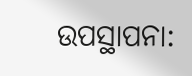ଉପସ୍ଥାପନା: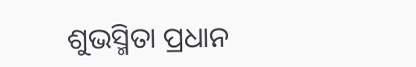ଶୁଭସ୍ମିତା ପ୍ରଧାନ